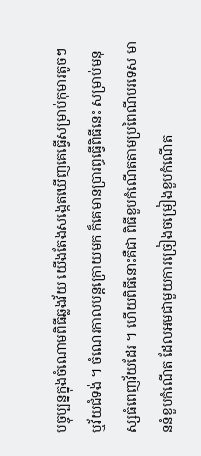បច្ចុប្បន្នក្នុងចំណោមពិធីឆ្លងវ័យ យើងតែងសង្កេតឃើញគេធ្វើសម្រាប់កុមារតូចៗ ឬវ័យជំទង់ ។ ចំណេរកាលបន្តក្រោយមក ក៏គេមានប្រារព្ធធ្វើពិធីនេះ សម្រាប់មនុស្សធំពេញវ័យដែរ ។ ហើយពិធីនោះគឺជា ពិធីខួបកំណើតតាមប្រពៃណីបរទេស មាននំខួបកំណើត ដែលអមជាមួយការច្រៀងចម្រៀងខួបកំណើត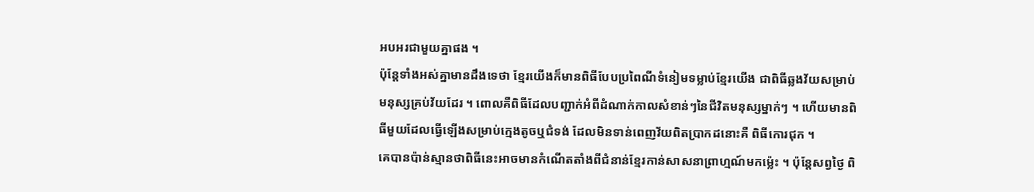អបអរជាមួយគ្នាផង ។
ប៉ុន្តែទាំងអស់គ្នាមានដឹងទេថា ខ្មែរយើងក៏មានពិធីបែបប្រពៃណីទំនៀមទម្លាប់ខ្មែរយើង ជាពិធីឆ្លងវ័យសម្រាប់មនុស្សគ្រប់វ័យដែរ ។ ពោលគឺពិធីដែលបញ្ជាក់អំពីដំណាក់កាលសំខាន់ៗនៃជីវិតមនុស្សម្នាក់ៗ ។ ហើយមានពិធីមួយដែលធ្វើឡើងសម្រាប់ក្មេងតូចឬជំទង់ ដែលមិនទាន់ពេញវ័យពិតប្រាកដនោះគឺ ពិធីកោរជុក ។
គេបានប៉ាន់ស្មានថាពិធីនេះអាចមានកំណើតតាំងពីជំនាន់ខ្មែរកាន់សាសនាព្រាហ្មណ៍មកម្ល៉េះ ។ ប៉ុន្តែសព្វថ្ងៃ ពិ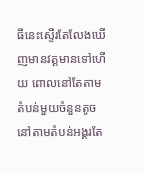ធីនេះស្ទើរតែលែងឃើញមានវត្តមានទៅហើយ ពោលនៅតែតាមតំបន់មួយចំនួនតូចនៅតាមតំបន់អង្គរតែ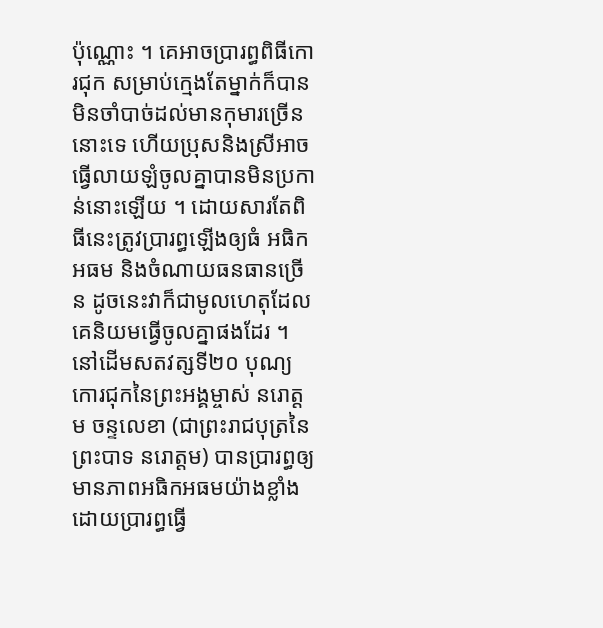ប៉ុណ្ណោះ ។ គេអាចប្រារព្ធពិធីកោរជុក សម្រាប់ក្មេងតែម្នាក់ក៏បាន មិនចាំបាច់ដល់មានកុមារច្រើននោះទេ ហើយប្រុសនិងស្រីអាចធ្វើលាយឡំចូលគ្នាបានមិនប្រកាន់នោះឡើយ ។ ដោយសារតែពិធីនេះត្រូវប្រារព្ធឡើងឲ្យធំ អធិកអធម និងចំណាយធនធានច្រើន ដូចនេះវាក៏ជាមូលហេតុដែលគេនិយមធ្វើចូលគ្នាផងដែរ ។
នៅដើមសតវត្សទី២០ បុណ្យកោរជុកនៃព្រះអង្គម្ចាស់ នរោត្តម ចន្ទលេខា (ជាព្រះរាជបុត្រនៃព្រះបាទ នរោត្តម) បានប្រារព្ធឲ្យមានភាពអធិកអធមយ៉ាងខ្លាំង ដោយប្រារព្ធធ្វើ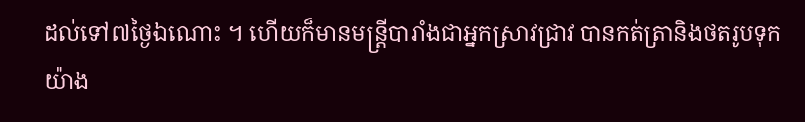ដល់ទៅ៧ថ្ងៃឯណោះ ។ ហើយក៏មានមន្ត្រីបារាំងជាអ្នកស្រាវជ្រាវ បានកត់ត្រានិងថតរូបទុកយ៉ាង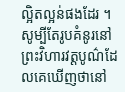ល្អិតល្អន់ផងដែរ ។ សូម្បីតែរូបគំនូរនៅព្រះវិហារវត្តបូណ៌ដែលគេឃើញថានៅ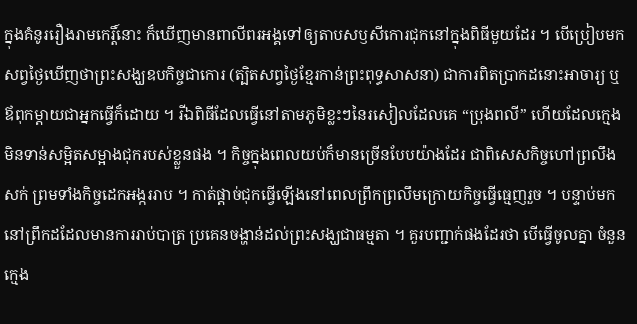ក្នុងគំនូររឿងរាមកេរ្តិ៍នោះ ក៏ឃើញមានពាលីពរអង្គទៅឲ្យតាបសឫសីកោរជុកនៅក្នុងពិធីមួយដែរ ។ បើប្រៀបមកសព្វថ្ងៃឃើញថាព្រះសង្ឃឧបកិច្ចជាកោរ (ត្បិតសព្វថ្ងៃខ្មែរកាន់ព្រះពុទ្ធសាសនា) ជាការពិតប្រាកដនោះអាចារ្យ ឬឪពុកម្ដាយជាអ្នកធ្វើក៏ដោយ ។ រីឯពិធីដែលធ្វើនៅតាមភូមិខ្លះៗនៃរសៀលដែលគេ “ប្រុងពលី” ហើយដែលក្មេងមិនទាន់សម្អិតសម្អាងជុករបស់ខ្លួនផង ។ កិច្ចក្នុងពេលយប់ក៏មានច្រើនបែបយ៉ាងដែរ ជាពិសេសកិច្ចហៅព្រលឹងសក់ ព្រមទាំងកិច្ចដេកអង្កររាប ។ កាត់ផ្ដាច់ជុកធ្វើឡើងនៅពេលព្រឹកព្រលឹមក្រោយកិច្ចធ្វើធ្មេញរួច ។ បន្ទាប់មកនៅព្រឹកដដែលមានការរាប់បាត្រ ប្រគេនចង្ហាន់ដល់ព្រះសង្ឃជាធម្មតា ។ គួរបញ្ជាក់ផងដែរថា បើធ្វើចូលគ្នា ចំនួនក្មេង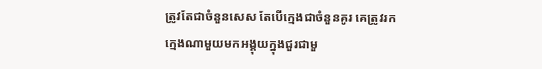ត្រូវតែជាចំនួនសេស តែបើក្មេងជាចំនួនគូរ គេត្រូវរកក្មេងណាមួយមកអង្គុយក្នុងជួរជាមួ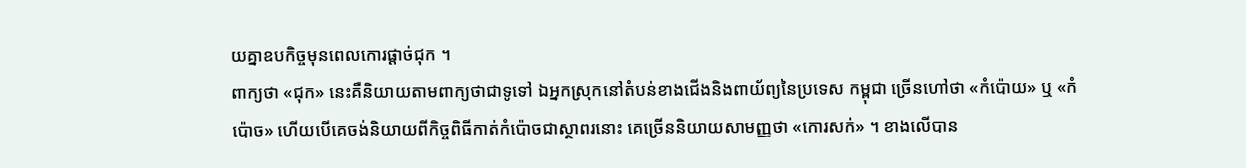យគ្នាឧបកិច្ចមុនពេលកោរផ្ដាច់ជុក ។
ពាក្យថា «ជុក» នេះគឺនិយាយតាមពាក្យថាជាទូទៅ ឯអ្នកស្រុកនៅតំបន់ខាងជើងនិងពាយ័ព្យនៃប្រទេស កម្ពុជា ច្រើនហៅថា «កំប៉ោយ» ឬ «កំប៉ោច» ហើយបើគេចង់និយាយពីកិច្ចពិធីកាត់កំប៉ោចជាស្ថាពរនោះ គេច្រើននិយាយសាមញ្ញថា «កោរសក់» ។ ខាងលើបាន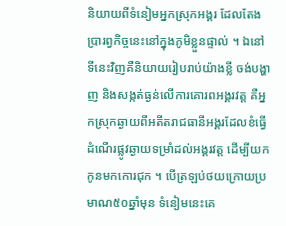និយាយពីទំនៀមអ្នកស្រុកអង្គរ ដែលតែងប្រារព្វកិច្ចនេះនៅក្នុងភូមិខ្លួនផ្ទាល់ ។ ឯនៅទីនេះវិញគឺនិយាយរៀបរាប់យ៉ាងខ្លី ចង់បង្ហាញ និងសង្កត់ធ្ងន់លើការគោរពអង្គរវត្ត គឺអ្នកស្រុកឆ្ងាយពីអតីតរាជធានីអង្គរដែលខំធ្វើដំណើរផ្លូវឆ្ងាយទម្រាំដល់អង្គរវត្ត ដើម្បីយកកូនមកកោរជុក ។ បើត្រឡប់ថយក្រោយប្រមាណ៥០ឆ្នាំមុន ទំនៀមនេះគេ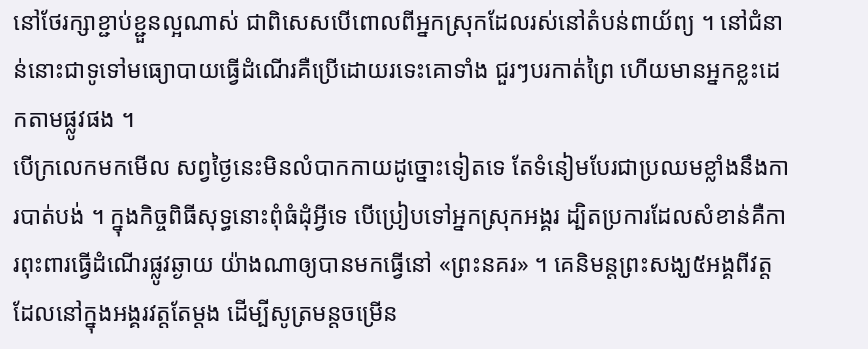នៅថែរក្សាខ្ជាប់ខ្ជួនល្អណាស់ ជាពិសេសបើពោលពីអ្នកស្រុកដែលរស់នៅតំបន់ពាយ័ព្យ ។ នៅជំនាន់នោះជាទូទៅមធ្យោបាយធ្វើដំណើរគឺប្រើដោយរទេះគោទាំង ជួរៗបរកាត់ព្រៃ ហើយមានអ្នកខ្លះដេកតាមផ្លូវផង ។
បើក្រលេកមកមើល សព្វថ្ងៃនេះមិនលំបាកកាយដូច្នោះទៀតទេ តែទំនៀមបែរជាប្រឈមខ្លាំងនឹងការបាត់បង់ ។ ក្នុងកិច្ចពិធីសុទ្ធនោះពុំធំដុំអ្វីទេ បើប្រៀបទៅអ្នកស្រុកអង្គរ ដ្បិតប្រការដែលសំខាន់គឺការពុះពារធ្វើដំណើរផ្លូវឆ្ងាយ យ៉ាងណាឲ្យបានមកធ្វើនៅ «ព្រះនគរ» ។ គេនិមន្តព្រះសង្ឃ៥អង្គពីវត្តដែលនៅក្នុងអង្គរវត្តតែម្តង ដើម្បីសូត្រមន្តចម្រើន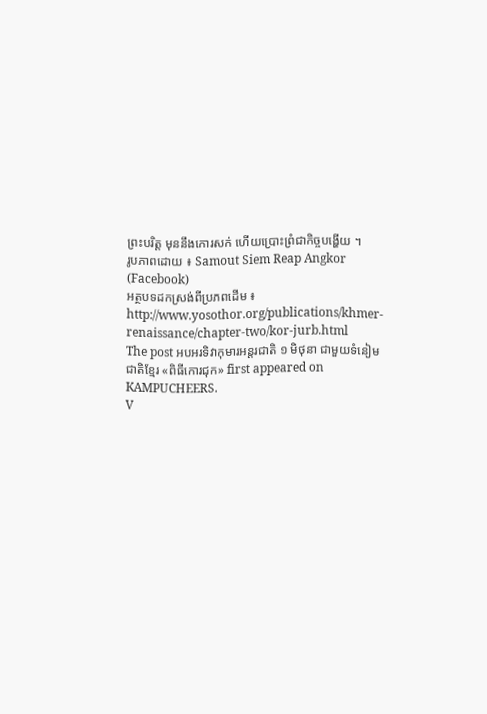ព្រះបរិត្ត មុននឹងកោរសក់ ហើយប្រោះព្រំជាកិច្ចបង្ហើយ ។
រូបភាពដោយ ៖ Samout Siem Reap Angkor (Facebook)
អត្ថបទដកស្រង់ពីប្រភពដើម ៖ http://www.yosothor.org/publications/khmer-renaissance/chapter-two/kor-jurb.html
The post អបអរទិវាកុមារអន្តរជាតិ ១ មិថុនា ជាមួយទំនៀមជាតិខ្មែរ «ពិធីកោរជុក» first appeared on KAMPUCHEERS.
V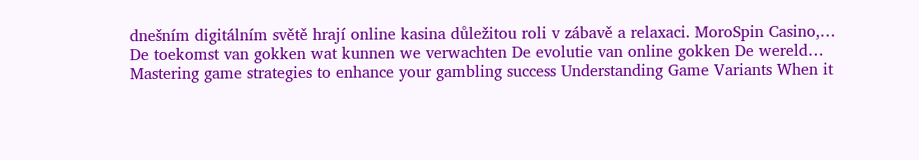dnešním digitálním světě hrají online kasina důležitou roli v zábavě a relaxaci. MoroSpin Casino,…
De toekomst van gokken wat kunnen we verwachten De evolutie van online gokken De wereld…
Mastering game strategies to enhance your gambling success Understanding Game Variants When it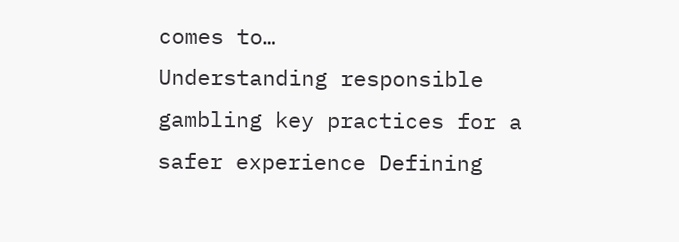comes to…
Understanding responsible gambling key practices for a safer experience Defining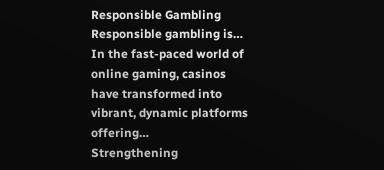Responsible Gambling Responsible gambling is…
In the fast-paced world of online gaming, casinos have transformed into vibrant, dynamic platforms offering…
Strengthening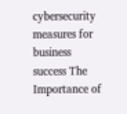cybersecurity measures for business success The Importance of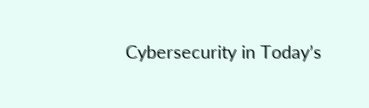Cybersecurity in Today’s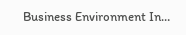Business Environment In…